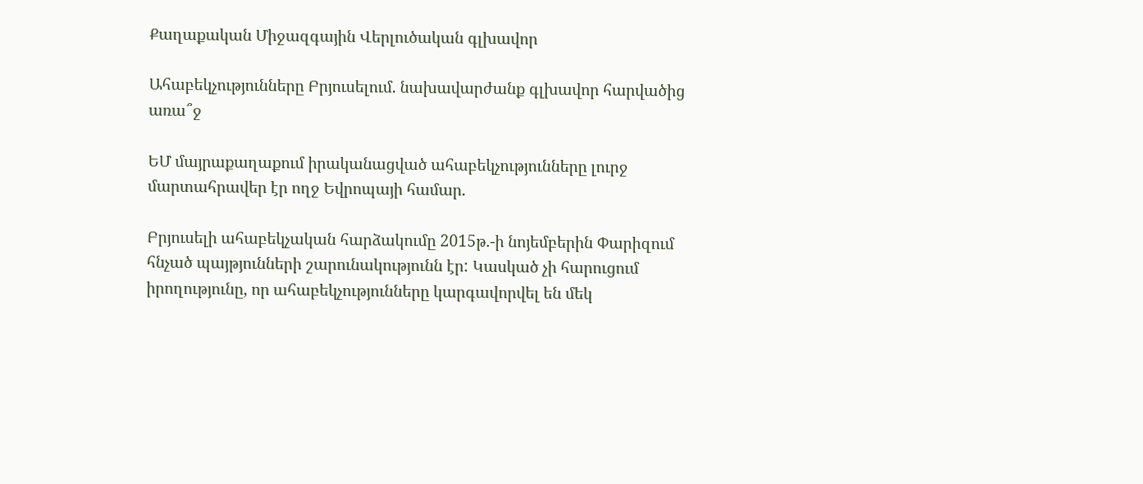Քաղաքական Միջազգային Վերլուծական գլխավոր

Ահաբեկչությունները Բրյուսելում. նախավարժանք գլխավոր հարվածից առա՞ջ

ԵՄ մայրաքաղաքում իրականացված ահաբեկչությունները լուրջ մարտահրավեր էր ողջ Եվրոպայի համար.

Բրյուսելի ահաբեկչական հարձակումը 2015թ.-ի նոյեմբերին Փարիզում հնչած պայթյունների շարունակությունն էր: Կասկած չի հարուցում իրողությունը, որ ահաբեկչությունները կարգավորվել են մեկ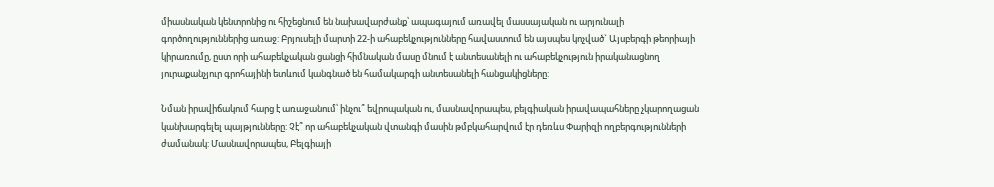միասնական կենտրոնից ու հիշեցնում են նախավարժանք՝ ապագայում առավել մասսայական ու արյունալի գործողություններից առաջ: Բրյուսելի մարտի 22-ի ահաբեկչությունները հավաստում են այսպես կոչված` Այսբերգի թեորիայի կիրառումը, ըստ որի ահաբեկչական ցանցի հիմնական մասը մնում է անտեսանելի ու ահաբեկչություն իրականացնող յուրաքանչյուր գրոհայինի ետևում կանգնած են համակարգի անտեսանելի հանցակիցները:

Նման իրավիճակում հարց է առաջանում՝ ինչու՞ եվրոպական ու, մասնավորապես, բելգիական իրավապահները չկարողացան կանխարգելել պայթյունները: Չէ՞ որ ահաբեկչական վտանգի մասին թմբկահարվում էր դեռևս Փարիզի ողբերգությունների ժամանակ: Մասնավորապես, Բելգիայի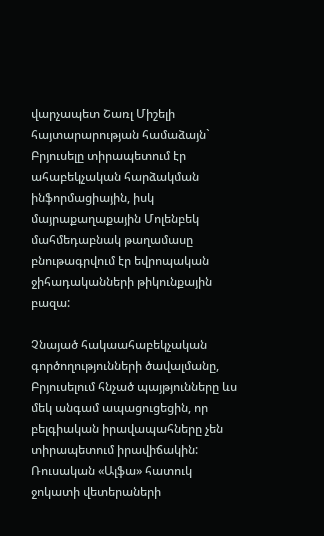վարչապետ Շառլ Միշելի հայտարարության համաձայն` Բրյուսելը տիրապետում էր ահաբեկչական հարձակման ինֆորմացիային, իսկ մայրաքաղաքային Մոլենբեկ մահմեդաբնակ թաղամասը բնութագրվում էր եվրոպական ջիհադականների թիկունքային բազա:

Չնայած հակաահաբեկչական գործողությունների ծավալմանը, Բրյուսելում հնչած պայթյունները ևս մեկ անգամ ապացուցեցին, որ բելգիական իրավապահները չեն տիրապետում իրավիճակին: Ռուսական «Ալֆա» հատուկ ջոկատի վետերաների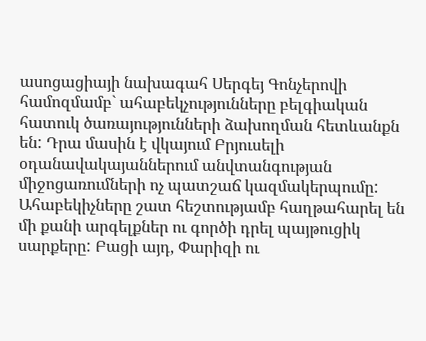ասոցացիայի նախագահ Սերգեյ Գոնչերովի համոզմամբ` ահաբեկչությունները բելգիական հատուկ ծառայությունների ձախողման հետևանքն են: Դրա մասին է վկայում Բրյուսելի օդանավակայաններում անվտանգության միջոցառումների ոչ պատշաճ կազմակերպումը: Ահաբեկիչները շատ հեշտությամբ հաղթահարել են մի քանի արգելքներ ու գործի դրել պայթուցիկ սարքերը: Բացի այդ, Փարիզի ու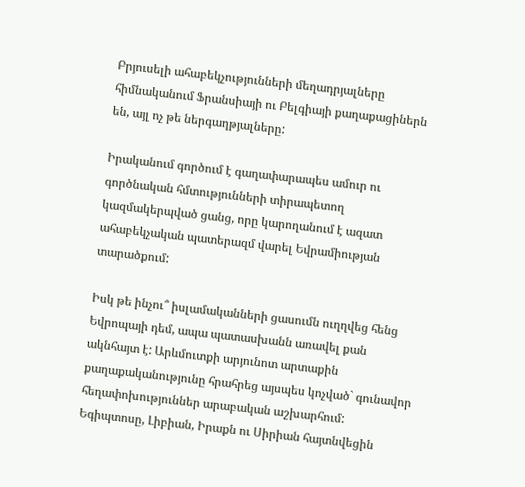Բրյուսելի ահաբեկչությունների մեղադրյալները հիմնականում Ֆրանսիայի ու Բելգիայի քաղաքացիներն են, այլ ոչ թե ներգաղթյալները:

Իրականում գործում է գաղափարապես ամուր ու գործնական հմտությունների տիրապետող կազմակերպված ցանց, որը կարողանում է ազատ ահաբեկչական պատերազմ վարել Եվրամիության տարածքում:

Իսկ թե ինչու՞ իսլամականների ցասումն ուղղվեց հենց Եվրոպայի դեմ, ապա պատասխանն առավել քան ակնհայտ է: Արևմուտքի արյունոտ արտաքին քաղաքականությունը հրահրեց այսպես կոչված` գունավոր հեղափոխություններ արաբական աշխարհում: Եգիպտոսը, Լիբիան, Իրաքն ու Սիրիան հայտնվեցին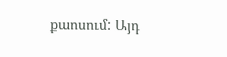քաոսում: Այդ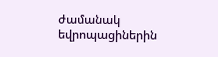ժամանակ եվրոպացիներին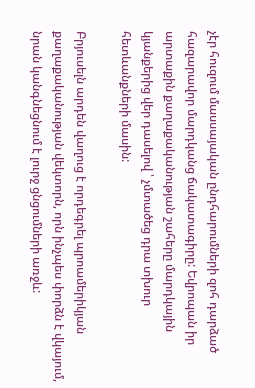չէր հուզում մասսայական ընդհարումների զոհ դարձած հազարավոր մարդկանց ճակատագիրը: Եվրոպան իր արտաքին քաղաքականության շահերը մարդկային կյանքերից վեր դասելով ՝ չմտածեց դրա տխուր հետևանքների մասին:

Բրյուսելն արդեն վաղուց է որդեգրել պրոամերիկյան քաղաքականության վեկտորն, որն ինչպես փորձն է վկայում, նրան կանգնեցնում է լուրջ ցնցումների առջև: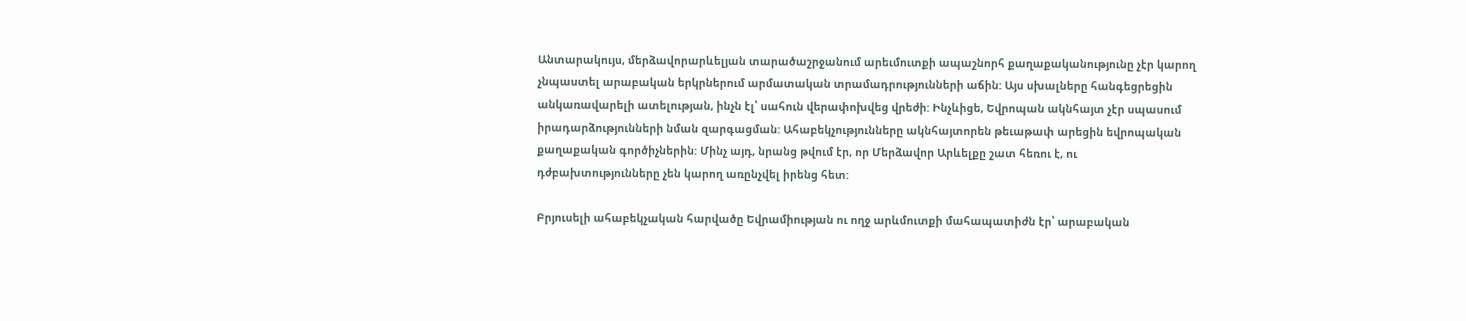Անտարակույս, մերձավորարևելյան տարածաշրջանում արեւմուտքի ապաշնորհ քաղաքականությունը չէր կարող չնպաստել արաբական երկրներում արմատական տրամադրությունների աճին: Այս սխալները հանգեցրեցին անկառավարելի ատելության, ինչն էլ՝ սահուն վերափոխվեց վրեժի: Ինչևիցե, Եվրոպան ակնհայտ չէր սպասում իրադարձությունների նման զարգացման: Ահաբեկչությունները ակնհայտորեն թեւաթափ արեցին եվրոպական քաղաքական գործիչներին: Մինչ այդ, նրանց թվում էր, որ Մերձավոր Արևելքը շատ հեռու է, ու դժբախտությունները չեն կարող առընչվել իրենց հետ:

Բրյուսելի ահաբեկչական հարվածը Եվրամիության ու ողջ արևմուտքի մահապատիժն էր՝ արաբական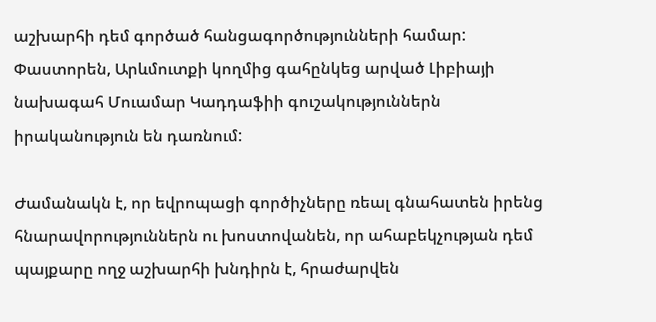աշխարհի դեմ գործած հանցագործությունների համար: Փաստորեն, Արևմուտքի կողմից գահընկեց արված Լիբիայի նախագահ Մուամար Կադդաֆիի գուշակություններն իրականություն են դառնում:

Ժամանակն է, որ եվրոպացի գործիչները ռեալ գնահատեն իրենց հնարավորություններն ու խոստովանեն, որ ահաբեկչության դեմ պայքարը ողջ աշխարհի խնդիրն է, հրաժարվեն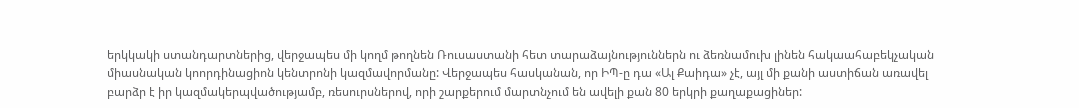երկկակի ստանդարտներից, վերջապես մի կողմ թողնեն Ռուսաստանի հետ տարաձայնություններն ու ձեռնամուխ լինեն հակաահաբեկչական միասնական կոորդինացիոն կենտրոնի կազմավորմանը: Վերջապես հասկանան, որ ԻՊ-ը դա «Ալ Քաիդա» չէ, այլ մի քանի աստիճան առավել բարձր է իր կազմակերպվածությամբ, ռեսուրսներով, որի շարքերում մարտնչում են ավելի քան 80 երկրի քաղաքացիներ: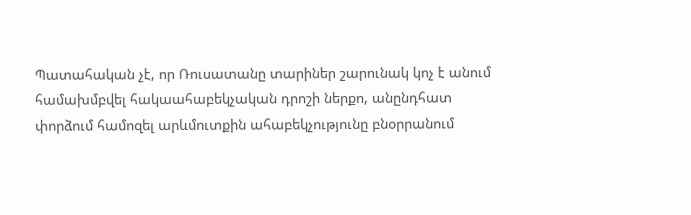Պատահական չէ, որ Ռուսատանը տարիներ շարունակ կոչ է անում համախմբվել հակաահաբեկչական դրոշի ներքո, անընդհատ փորձում համոզել արևմուտքին ահաբեկչությունը բնօրրանում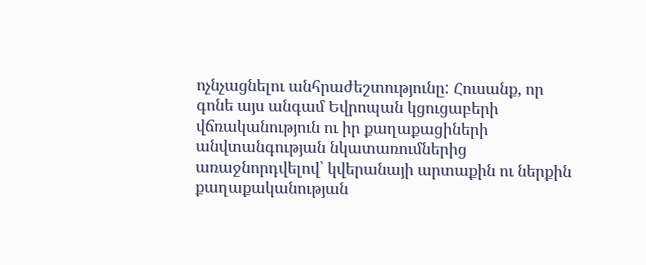ոչնչացնելու անհրաժեշտությունը: Հուսանք, որ գոնե այս անգամ Եվրոպան կցուցաբերի վճռականություն ու իր քաղաքացիների անվտանգության նկատառումներից առաջնորդվելով՝ կվերանայի արտաքին ու ներքին քաղաքականության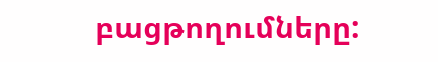բացթողումները: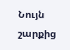Նույն շարքից